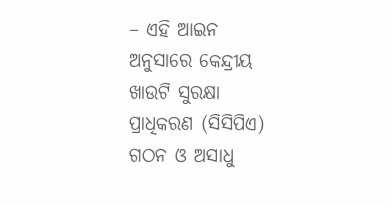– ଏହି ଆଇନ ଅନୁସାରେ କେନ୍ଦ୍ରୀୟ ଖାଉଟି ସୁରକ୍ଷା ପ୍ରାଧିକରଣ (ସିସିପିଏ) ଗଠନ ଓ ଅସାଧୁ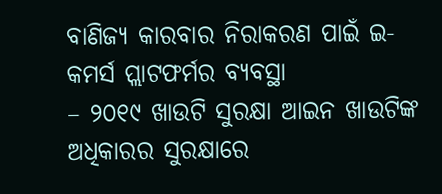ବାଣିଜ୍ୟ କାରବାର ନିରାକରଣ ପାଇଁ ଇ-କମର୍ସ ପ୍ଲାଟଫର୍ମର ବ୍ୟବସ୍ଥା
– ୨୦୧୯ ଖାଉଟି ସୁରକ୍ଷା ଆଇନ ଖାଉଟିଙ୍କ ଅଧିକାରର ସୁରକ୍ଷାରେ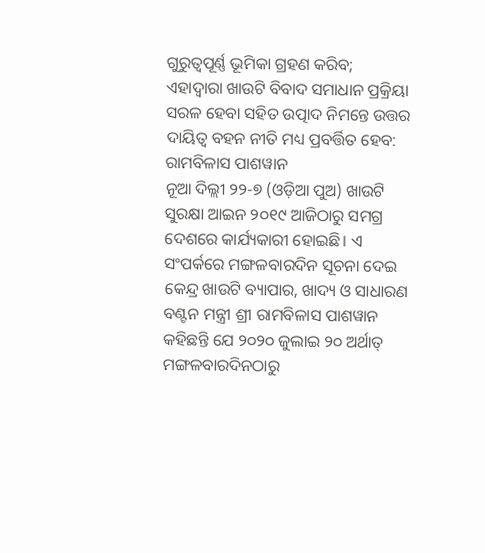ଗୁରୁତ୍ୱପୂର୍ଣ୍ଣ ଭୂମିକା ଗ୍ରହଣ କରିବ; ଏହାଦ୍ୱାରା ଖାଉଟି ବିବାଦ ସମାଧାନ ପ୍ରକ୍ରିୟା ସରଳ ହେବା ସହିତ ଉତ୍ପାଦ ନିମନ୍ତେ ଉତ୍ତର ଦାୟିତ୍ୱ ବହନ ନୀତି ମଧ୍ୟ ପ୍ରବର୍ତ୍ତିତ ହେବ: ରାମବିଳାସ ପାଶୱାନ
ନୂଆ ଦିଲ୍ଲୀ ୨୨-୭ (ଓଡ଼ିଆ ପୁଅ) ଖାଉଟି ସୁରକ୍ଷା ଆଇନ ୨୦୧୯ ଆଜିଠାରୁ ସମଗ୍ର ଦେଶରେ କାର୍ଯ୍ୟକାରୀ ହୋଇଛି। ଏ ସଂପର୍କରେ ମଙ୍ଗଳବାରଦିନ ସୂଚନା ଦେଇ କେନ୍ଦ୍ର ଖାଉଟି ବ୍ୟାପାର, ଖାଦ୍ୟ ଓ ସାଧାରଣ ବଣ୍ଟନ ମନ୍ତ୍ରୀ ଶ୍ରୀ ରାମବିଳାସ ପାଶୱାନ କହିଛନ୍ତି ଯେ ୨୦୨୦ ଜୁଲାଇ ୨୦ ଅର୍ଥାତ୍ ମଙ୍ଗଳବାରଦିନଠାରୁ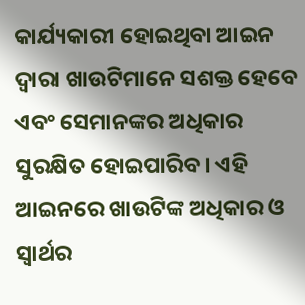କାର୍ଯ୍ୟକାରୀ ହୋଇଥିବା ଆଇନ ଦ୍ୱାରା ଖାଉଟିମାନେ ସଶକ୍ତ ହେବେ ଏବଂ ସେମାନଙ୍କର ଅଧିକାର ସୁରକ୍ଷିତ ହୋଇପାରିବ। ଏହି ଆଇନରେ ଖାଉଟିଙ୍କ ଅଧିକାର ଓ ସ୍ୱାର୍ଥର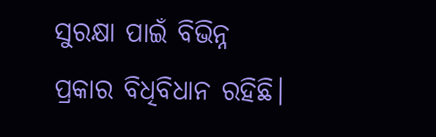ସୁରକ୍ଷା ପାଇଁ ବିଭିନ୍ନ ପ୍ରକାର ବିଧିବିଧାନ ରହିଛି।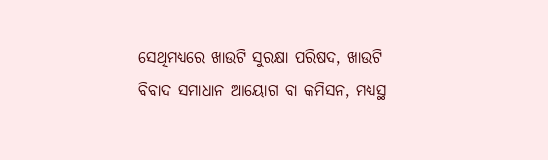ସେଥିମଧ୍ୟରେ ଖାଉଟି ସୁରକ୍ଷା ପରିଷଦ, ଖାଉଟି ବିବାଦ ସମାଧାନ ଆୟୋଗ ବା କମିସନ, ମଧ୍ୟସ୍ଥ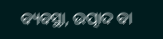ବ୍ୟବସ୍ଥା, ଉତ୍ପାଦ ବା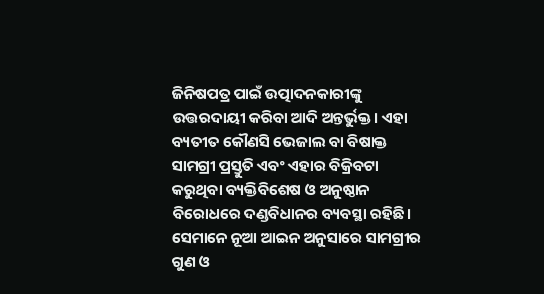ଜିନିଷପତ୍ର ପାଇଁ ଉତ୍ପାଦନକାରୀଙ୍କୁ ଉତ୍ତରଦାୟୀ କରିବା ଆଦି ଅନ୍ତର୍ଭୁକ୍ତ। ଏହା ବ୍ୟତୀତ କୌଣସି ଭେଜାଲ ବା ବିଷାକ୍ତ ସାମଗ୍ରୀ ପ୍ରସ୍ତୁତି ଏବଂ ଏହାର ବିକ୍ରିବଟା କରୁଥିବା ବ୍ୟକ୍ତିବିଶେଷ ଓ ଅନୁଷ୍ଠାନ ବିରୋଧରେ ଦଣ୍ଡବିଧାନର ବ୍ୟବସ୍ଥା ରହିଛି। ସେମାନେ ନୂଆ ଆଇନ ଅନୁସାରେ ସାମଗ୍ରୀର ଗୁଣ ଓ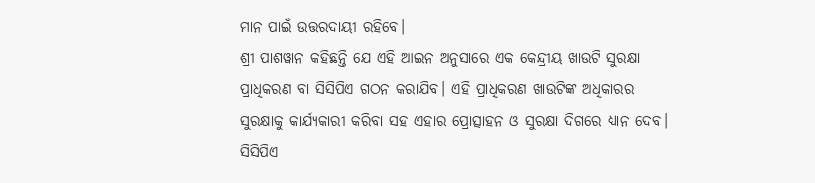ମାନ ପାଇଁ ଉତ୍ତରଦାୟୀ ରହିବେ।
ଶ୍ରୀ ପାଶୱାନ କହିଛନ୍ତି ଯେ ଏହି ଆଇନ ଅନୁସାରେ ଏକ କେନ୍ଦ୍ରୀୟ ଖାଉଟି ସୁରକ୍ଷା ପ୍ରାଧିକରଣ ବା ସିସିପିଏ ଗଠନ କରାଯିବ। ଏହି ପ୍ରାଧିକରଣ ଖାଉଟିଙ୍କ ଅଧିକାରର ସୁରକ୍ଷାକୁ କାର୍ଯ୍ୟକାରୀ କରିବା ସହ ଏହାର ପ୍ରୋତ୍ସାହନ ଓ ସୁରକ୍ଷା ଦିଗରେ ଧ୍ୟାନ ଦେବ। ସିସିପିଏ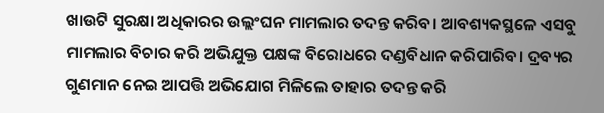ଖାଉଟି ସୁରକ୍ଷା ଅଧିକାରର ଉଲ୍ଲଂଘନ ମାମଲାର ତଦନ୍ତ କରିବ। ଆବଶ୍ୟକସ୍ଥଳେ ଏସବୁ ମାମଲାର ବିଚାର କରି ଅଭିଯୁକ୍ତ ପକ୍ଷଙ୍କ ବିରୋଧରେ ଦଣ୍ଡବିଧାନ କରିପାରିବ। ଦ୍ରବ୍ୟର ଗୁଣମାନ ନେଇ ଆପତ୍ତି ଅଭିଯୋଗ ମିଳିଲେ ତାହାର ତଦନ୍ତ କରି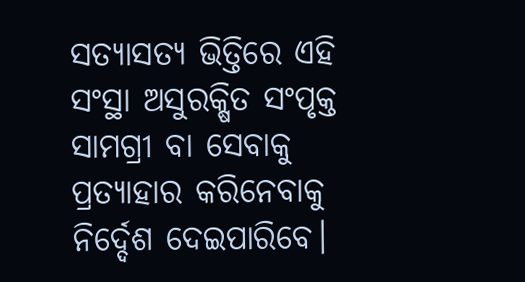ସତ୍ୟାସତ୍ୟ ଭିତ୍ତିରେ ଏହି ସଂସ୍ଥା ଅସୁରକ୍ଷିତ ସଂପୃକ୍ତ ସାମଗ୍ରୀ ବା ସେବାକୁ ପ୍ରତ୍ୟାହାର କରିନେବାକୁ ନିର୍ଦ୍ଦେଶ ଦେଇପାରିବେ।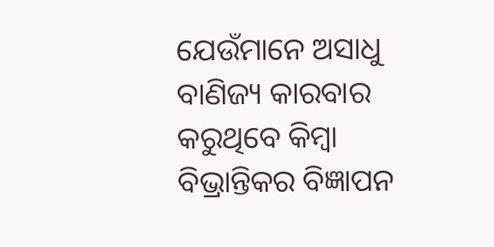ଯେଉଁମାନେ ଅସାଧୁ ବାଣିଜ୍ୟ କାରବାର କରୁଥିବେ କିମ୍ବା ବିଭ୍ରାନ୍ତିକର ବିଜ୍ଞାପନ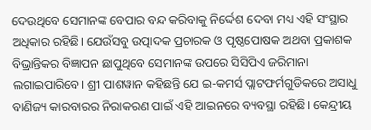ଦେଉଥିବେ ସେମାନଙ୍କ ବେପାର ବନ୍ଦ କରିବାକୁ ନିର୍ଦ୍ଦେଶ ଦେବା ମଧ୍ୟ ଏହି ସଂସ୍ଥାର ଅଧିକାର ରହିଛି। ଯେଉଁସବୁ ଉତ୍ପାଦକ ପ୍ରଚାରକ ଓ ପୃଷ୍ଠପୋଷକ ଅଥବା ପ୍ରକାଶକ ବିଭ୍ରାନ୍ତିକର ବିଜ୍ଞାପନ ଛାପୁଥିବେ ସେମାନଙ୍କ ଉପରେ ସିସିପିଏ ଜରିମାନା ଲଗାଇପାରିବେ। ଶ୍ରୀ ପାଶୱାନ କହିଛନ୍ତି ଯେ ଇ-କମର୍ସ ପ୍ଲାଟଫର୍ମଗୁଡିକରେ ଅସାଧୁ ବାଣିଜ୍ୟ କାରବାରର ନିରାକରଣ ପାଇଁ ଏହି ଆଇନରେ ବ୍ୟବସ୍ଥା ରହିଛି। କେନ୍ଦ୍ରୀୟ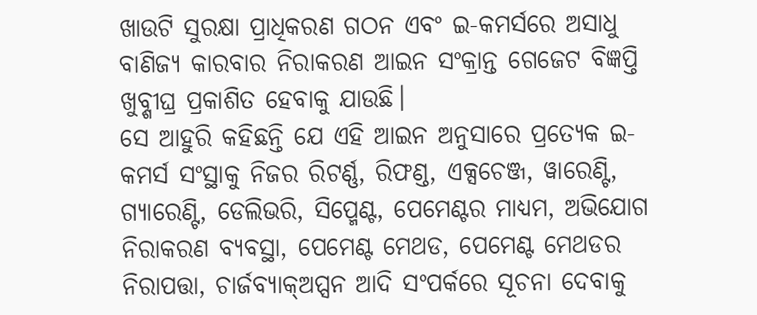ଖାଉଟି ସୁରକ୍ଷା ପ୍ରାଧିକରଣ ଗଠନ ଏବଂ ଇ-କମର୍ସରେ ଅସାଧୁ ବାଣିଜ୍ୟ କାରବାର ନିରାକରଣ ଆଇନ ସଂକ୍ରାନ୍ତ ଗେଜେଟ ବିଜ୍ଞପ୍ତି ଖୁବ୍ଶୀଘ୍ର ପ୍ରକାଶିତ ହେବାକୁ ଯାଉଛି।
ସେ ଆହୁରି କହିଛନ୍ତି ଯେ ଏହି ଆଇନ ଅନୁସାରେ ପ୍ରତ୍ୟେକ ଇ-କମର୍ସ ସଂସ୍ଥାକୁ ନିଜର ରିଟର୍ଣ୍ଣ, ରିଫଣ୍ଡ, ଏକ୍ସଚେଞ୍ଜ, ୱାରେଣ୍ଟି, ଗ୍ୟାରେଣ୍ଟି, ଡେଲିଭରି, ସିପ୍ମେଣ୍ଟ, ପେମେଣ୍ଟର ମାଧ୍ୟମ, ଅଭିଯୋଗ ନିରାକରଣ ବ୍ୟବସ୍ଥା, ପେମେଣ୍ଟ ମେଥଡ, ପେମେଣ୍ଟ ମେଥଡର ନିରାପତ୍ତା, ଚାର୍ଜବ୍ୟାକ୍ଅପ୍ସନ ଆଦି ସଂପର୍କରେ ସୂଚନା ଦେବାକୁ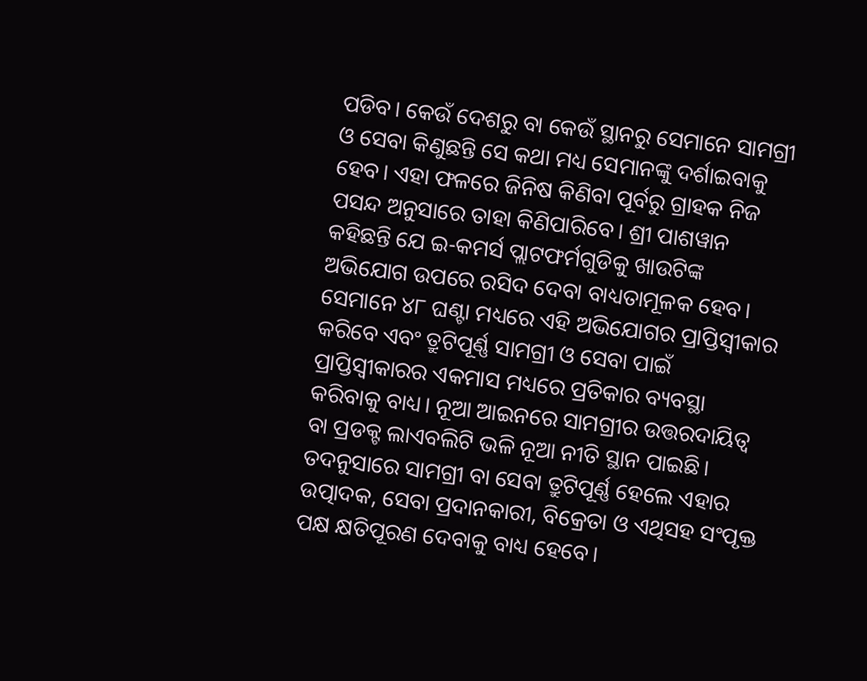ପଡିବ। କେଉଁ ଦେଶରୁ ବା କେଉଁ ସ୍ଥାନରୁ ସେମାନେ ସାମଗ୍ରୀ ଓ ସେବା କିଣୁଛନ୍ତି ସେ କଥା ମଧ୍ୟ ସେମାନଙ୍କୁ ଦର୍ଶାଇବାକୁ ହେବ। ଏହା ଫଳରେ ଜିନିଷ କିଣିବା ପୂର୍ବରୁ ଗ୍ରାହକ ନିଜ ପସନ୍ଦ ଅନୁସାରେ ତାହା କିଣିପାରିବେ। ଶ୍ରୀ ପାଶୱାନ କହିଛନ୍ତି ଯେ ଇ-କମର୍ସ ପ୍ଲାଟଫର୍ମଗୁଡିକୁ ଖାଉଟିଙ୍କ ଅଭିଯୋଗ ଉପରେ ରସିଦ ଦେବା ବାଧ୍ୟତାମୂଳକ ହେବ। ସେମାନେ ୪୮ ଘଣ୍ଟା ମଧ୍ୟରେ ଏହି ଅଭିଯୋଗର ପ୍ରାପ୍ତିସ୍ୱୀକାର କରିବେ ଏବଂ ତ୍ରୁଟିପୂର୍ଣ୍ଣ ସାମଗ୍ରୀ ଓ ସେବା ପାଇଁ ପ୍ରାପ୍ତିସ୍ୱୀକାରର ଏକମାସ ମଧ୍ୟରେ ପ୍ରତିକାର ବ୍ୟବସ୍ଥା କରିବାକୁ ବାଧ୍ୟ। ନୂଆ ଆଇନରେ ସାମଗ୍ରୀର ଉତ୍ତରଦାୟିତ୍ୱ ବା ପ୍ରଡକ୍ଟ ଲାଏବଲିଟି ଭଳି ନୂଆ ନୀତି ସ୍ଥାନ ପାଇଛି। ତଦନୁସାରେ ସାମଗ୍ରୀ ବା ସେବା ତ୍ରୁଟିପୂର୍ଣ୍ଣ ହେଲେ ଏହାର ଉତ୍ପାଦକ, ସେବା ପ୍ରଦାନକାରୀ, ବିକ୍ରେତା ଓ ଏଥିସହ ସଂପୃକ୍ତ ପକ୍ଷ କ୍ଷତିପୂରଣ ଦେବାକୁ ବାଧ୍ୟ ହେବେ।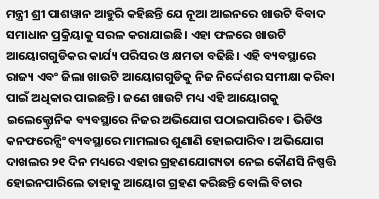ମନ୍ତ୍ରୀ ଶ୍ରୀ ପାଶୱାନ ଆହୁରି କହିଛନ୍ତି ଯେ ନୂଆ ଆଇନରେ ଖାଉଟି ବିବାଦ ସମାଧାନ ପ୍ରକ୍ରିୟାକୁ ସରଳ କରାଯାଇଛି। ଏହା ଫଳରେ ଖାଉଟି ଆୟୋଗଗୁଡିକର କାର୍ଯ୍ୟ ପରିସର ଓ କ୍ଷମତା ବଢିଛି। ଏହି ବ୍ୟବସ୍ଥାରେ ରାଜ୍ୟ ଏବଂ ଜିଲା ଖାଉଟି ଆୟୋଗଗୁଡିକୁ ନିଜ ନିର୍ଦ୍ଦେଶର ସମୀକ୍ଷା କରିବା ପାଇଁ ଅଧିକାର ପାଇଛନ୍ତି। ଜଣେ ଖାଉଟି ମଧ୍ୟ ଏହି ଆୟୋଗକୁ ଇଲେକ୍ଟ୍ରୋନିକ ବ୍ୟବସ୍ଥାରେ ନିଜର ଅଭିଯୋଗ ପଠାଇପାରିବେ। ଭିଡିଓ କନଫରେନ୍ସିଂ ବ୍ୟବସ୍ଥାରେ ମାମଲାର ଶୁଣାଣି ହୋଇପାରିବ। ଅଭିଯୋଗ ଦାଖଲର ୨୧ ଦିନ ମଧ୍ୟରେ ଏହାର ଗ୍ରହଣଯୋଗ୍ୟତା ନେଇ କୌଣସି ନିଷ୍ପତ୍ତି ହୋଇନପାରିଲେ ତାହାକୁ ଆୟୋଗ ଗ୍ରହଣ କରିଛନ୍ତି ବୋଲି ବିଚାର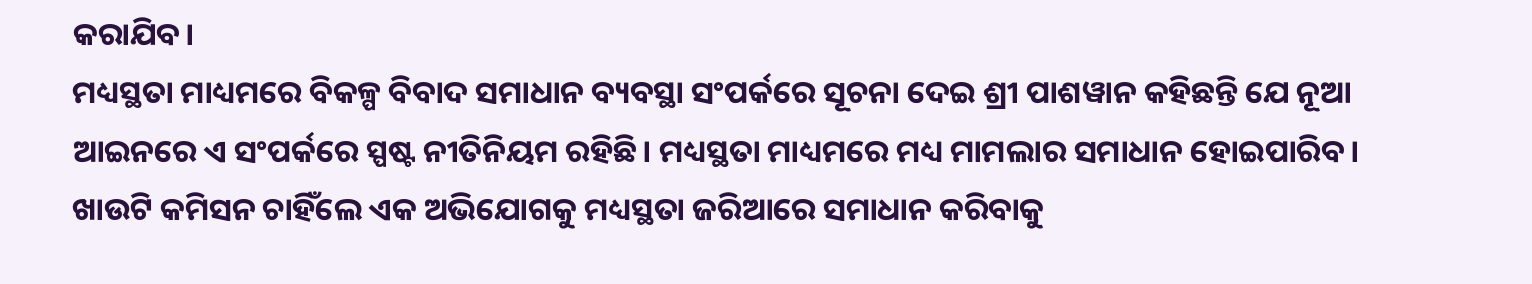କରାଯିବ।
ମଧ୍ୟସ୍ଥତା ମାଧ୍ୟମରେ ବିକଳ୍ପ ବିବାଦ ସମାଧାନ ବ୍ୟବସ୍ଥା ସଂପର୍କରେ ସୂଚନା ଦେଇ ଶ୍ରୀ ପାଶୱାନ କହିଛନ୍ତି ଯେ ନୂଆ ଆଇନରେ ଏ ସଂପର୍କରେ ସ୍ପଷ୍ଟ ନୀତିନିୟମ ରହିଛି। ମଧ୍ୟସ୍ଥତା ମାଧ୍ୟମରେ ମଧ୍ୟ ମାମଲାର ସମାଧାନ ହୋଇପାରିବ। ଖାଉଟି କମିସନ ଚାହିଁଲେ ଏକ ଅଭିଯୋଗକୁ ମଧ୍ୟସ୍ଥତା ଜରିଆରେ ସମାଧାନ କରିବାକୁ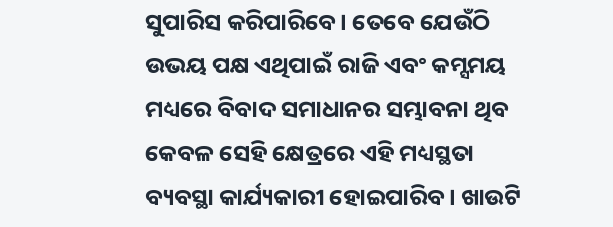ସୁପାରିସ କରିପାରିବେ। ତେବେ ଯେଉଁଠି ଉଭୟ ପକ୍ଷ ଏଥିପାଇଁ ରାଜି ଏବଂ କମ୍ସମୟ ମଧ୍ୟରେ ବିବାଦ ସମାଧାନର ସମ୍ଭାବନା ଥିବ କେବଳ ସେହି କ୍ଷେତ୍ରରେ ଏହି ମଧ୍ୟସ୍ଥତା ବ୍ୟବସ୍ଥା କାର୍ଯ୍ୟକାରୀ ହୋଇପାରିବ। ଖାଉଟି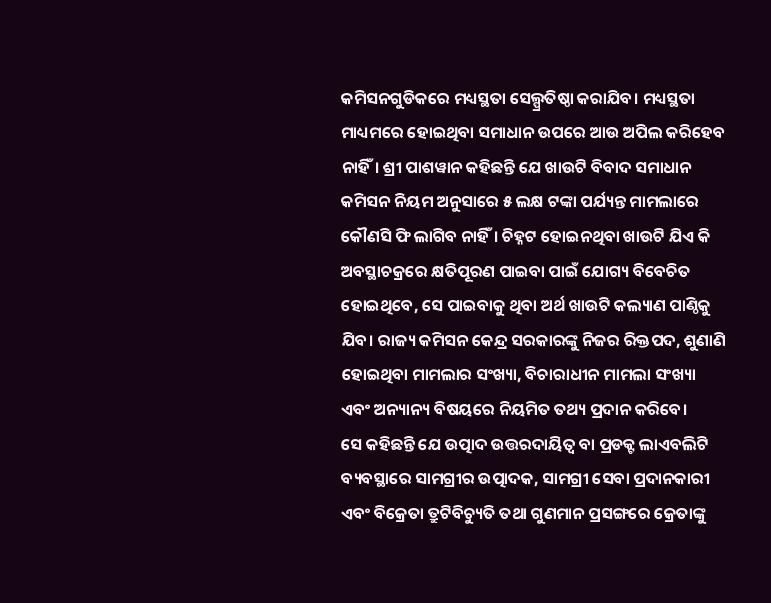କମିସନଗୁଡିକରେ ମଧ୍ୟସ୍ଥତା ସେଲ୍ପ୍ରତିଷ୍ଠା କରାଯିବ। ମଧ୍ୟସ୍ଥତା ମାଧ୍ୟମରେ ହୋଇଥିବା ସମାଧାନ ଉପରେ ଆଉ ଅପିଲ କରିହେବ ନାହିଁ। ଶ୍ରୀ ପାଶୱାନ କହିଛନ୍ତି ଯେ ଖାଉଟି ବିବାଦ ସମାଧାନ କମିସନ ନିୟମ ଅନୁସାରେ ୫ ଲକ୍ଷ ଟଙ୍କା ପର୍ଯ୍ୟନ୍ତ ମାମଲାରେ କୌଣସି ଫି ଲାଗିବ ନାହିଁ। ଚିହ୍ନଟ ହୋଇନଥିବା ଖାଉଟି ଯିଏ କି ଅବସ୍ଥାଚକ୍ରରେ କ୍ଷତିପୂରଣ ପାଇବା ପାଇଁ ଯୋଗ୍ୟ ବିବେଚିତ ହୋଇଥିବେ, ସେ ପାଇବାକୁ ଥିବା ଅର୍ଥ ଖାଉଟି କଲ୍ୟାଣ ପାଣ୍ଠିକୁ ଯିବ। ରାଜ୍ୟ କମିସନ କେନ୍ଦ୍ର ସରକାରଙ୍କୁ ନିଜର ରିକ୍ତପଦ, ଶୁଣାଣି ହୋଇଥିବା ମାମଲାର ସଂଖ୍ୟା, ବିଚାରାଧୀନ ମାମଲା ସଂଖ୍ୟା ଏବଂ ଅନ୍ୟାନ୍ୟ ବିଷୟରେ ନିୟମିତ ତଥ୍ୟ ପ୍ରଦାନ କରିବେ।
ସେ କହିଛନ୍ତି ଯେ ଉତ୍ପାଦ ଉତ୍ତରଦାୟିତ୍ୱ ବା ପ୍ରଡକ୍ଟ ଲାଏବଲିଟି ବ୍ୟବସ୍ଥାରେ ସାମଗ୍ରୀର ଉତ୍ପାଦକ, ସାମଗ୍ରୀ ସେବା ପ୍ରଦାନକାରୀ ଏବଂ ବିକ୍ରେତା ତ୍ରୁଟିବିଚ୍ୟୁତି ତଥା ଗୁଣମାନ ପ୍ରସଙ୍ଗରେ କ୍ରେତାଙ୍କୁ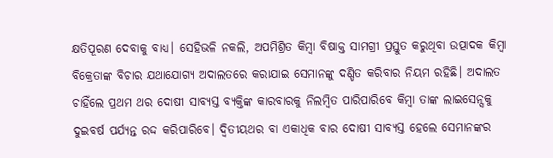କ୍ଷତିପୂରଣ ଦେବାକୁ ବାଧ୍ୟ। ସେହିଭଳି ନକଲି, ଅପମିଶ୍ରିତ କିମ୍ବା ବିଷାକ୍ତ ସାମଗ୍ରୀ ପ୍ରସ୍ତୁତ କରୁଥିବା ଉତ୍ପାଦକ କିମ୍ବା ବିକ୍ରେତାଙ୍କ ବିଚାର ଯଥାଯୋଗ୍ୟ ଅଦାଲତରେ କରାଯାଇ ସେମାନଙ୍କୁ ଦଣ୍ଡିତ କରିବାର ନିୟମ ରହିଛି। ଅଦାଲତ ଚାହିଁଲେ ପ୍ରଥମ ଥର ଦୋଷୀ ସାବ୍ୟସ୍ତ ବ୍ୟକ୍ତିଙ୍କ କାରବାରକୁ ନିଲମ୍ବିତ ପାରିପାରିବେ କିମ୍ବା ତାଙ୍କ ଲାଇସେନ୍ସକୁ ଦୁଇବର୍ଷ ପର୍ଯ୍ୟନ୍ତ ରଦ୍ଦ କରିପାରିବେ। ଦ୍ୱିତୀୟଥର ବା ଏକାଧିକ ବାର ଦୋଷୀ ସାବ୍ୟସ୍ତ ହେଲେ ସେମାନଙ୍କର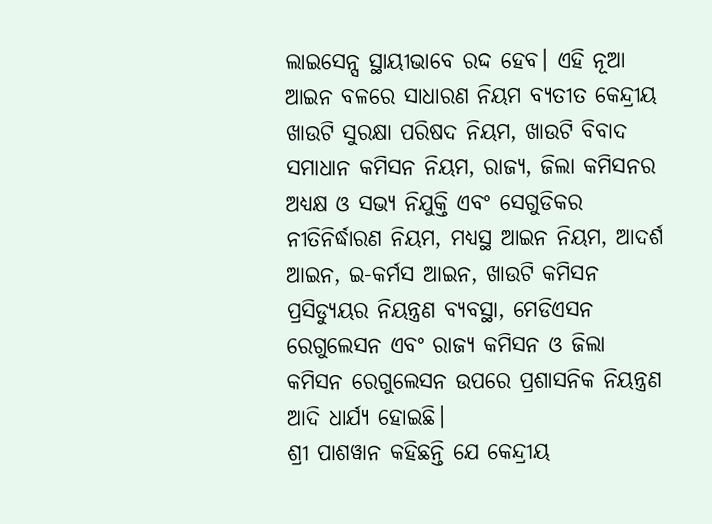ଲାଇସେନ୍ସ ସ୍ଥାୟୀଭାବେ ରଦ୍ଦ ହେବ। ଏହି ନୂଆ ଆଇନ ବଳରେ ସାଧାରଣ ନିୟମ ବ୍ୟତୀତ କେନ୍ଦ୍ରୀୟ ଖାଉଟି ସୁରକ୍ଷା ପରିଷଦ ନିୟମ, ଖାଉଟି ବିବାଦ ସମାଧାନ କମିସନ ନିୟମ, ରାଜ୍ୟ, ଜିଲା କମିସନର ଅଧ୍ୟକ୍ଷ ଓ ସଭ୍ୟ ନିଯୁକ୍ତି ଏବଂ ସେଗୁଡିକର ନୀତିନିର୍ଦ୍ଧାରଣ ନିୟମ, ମଧ୍ୟସ୍ଥ ଆଇନ ନିୟମ, ଆଦର୍ଶ ଆଇନ, ଇ-କର୍ମସ ଆଇନ, ଖାଉଟି କମିସନ ପ୍ରସିଡ୍ୟୁୟର ନିୟନ୍ତ୍ରଣ ବ୍ୟବସ୍ଥା, ମେଡିଏସନ ରେଗୁଲେସନ ଏବଂ ରାଜ୍ୟ କମିସନ ଓ ଜିଲା କମିସନ ରେଗୁଲେସନ ଉପରେ ପ୍ରଶାସନିକ ନିୟନ୍ତ୍ରଣ ଆଦି ଧାର୍ଯ୍ୟ ହୋଇଛି।
ଶ୍ରୀ ପାଶୱାନ କହିଛନ୍ତି ଯେ କେନ୍ଦ୍ରୀୟ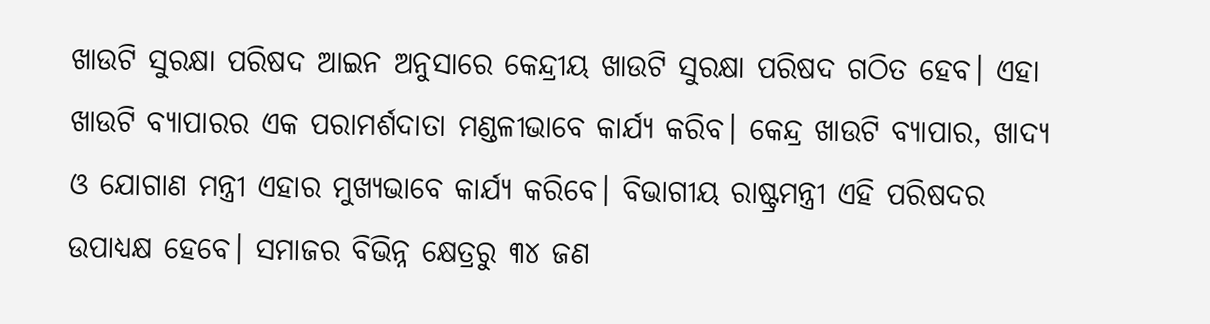ଖାଉଟି ସୁରକ୍ଷା ପରିଷଦ ଆଇନ ଅନୁସାରେ କେନ୍ଦ୍ରୀୟ ଖାଉଟି ସୁରକ୍ଷା ପରିଷଦ ଗଠିତ ହେବ। ଏହା ଖାଉଟି ବ୍ୟାପାରର ଏକ ପରାମର୍ଶଦାତା ମଣ୍ଡଳୀଭାବେ କାର୍ଯ୍ୟ କରିବ। କେନ୍ଦ୍ର ଖାଉଟି ବ୍ୟାପାର, ଖାଦ୍ୟ ଓ ଯୋଗାଣ ମନ୍ତ୍ରୀ ଏହାର ମୁଖ୍ୟଭାବେ କାର୍ଯ୍ୟ କରିବେ। ବିଭାଗୀୟ ରାଷ୍ଟ୍ରମନ୍ତ୍ରୀ ଏହି ପରିଷଦର ଉପାଧ୍ୟକ୍ଷ ହେବେ। ସମାଜର ବିଭିନ୍ନ କ୍ଷେତ୍ରରୁ ୩୪ ଜଣ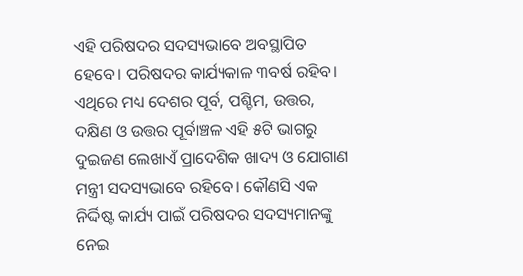ଏହି ପରିଷଦର ସଦସ୍ୟଭାବେ ଅବସ୍ଥାପିତ ହେବେ। ପରିଷଦର କାର୍ଯ୍ୟକାଳ ୩ବର୍ଷ ରହିବ। ଏଥିରେ ମଧ୍ୟ ଦେଶର ପୂର୍ବ, ପଶ୍ଚିମ, ଉତ୍ତର, ଦକ୍ଷିଣ ଓ ଉତ୍ତର ପୂର୍ବାଞ୍ଚଳ ଏହି ୫ଟି ଭାଗରୁ ଦୁଇଜଣ ଲେଖାଏଁ ପ୍ରାଦେଶିକ ଖାଦ୍ୟ ଓ ଯୋଗାଣ ମନ୍ତ୍ରୀ ସଦସ୍ୟଭାବେ ରହିବେ। କୌଣସି ଏକ ନିର୍ଦ୍ଦିଷ୍ଟ କାର୍ଯ୍ୟ ପାଇଁ ପରିଷଦର ସଦସ୍ୟମାନଙ୍କୁ ନେଇ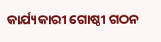କାର୍ଯ୍ୟକାରୀ ଗୋଷ୍ଠୀ ଗଠନ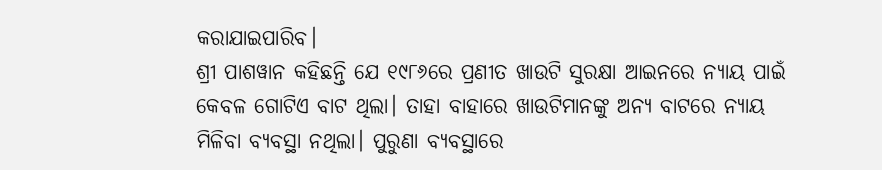କରାଯାଇପାରିବ।
ଶ୍ରୀ ପାଶୱାନ କହିଛନ୍ତି ଯେ ୧୯୮୬ରେ ପ୍ରଣୀତ ଖାଉଟି ସୁରକ୍ଷା ଆଇନରେ ନ୍ୟାୟ ପାଇଁ କେବଳ ଗୋଟିଏ ବାଟ ଥିଲା। ତାହା ବାହାରେ ଖାଉଟିମାନଙ୍କୁ ଅନ୍ୟ ବାଟରେ ନ୍ୟାୟ ମିଳିବା ବ୍ୟବସ୍ଥା ନଥିଲା। ପୁରୁଣା ବ୍ୟବସ୍ଥାରେ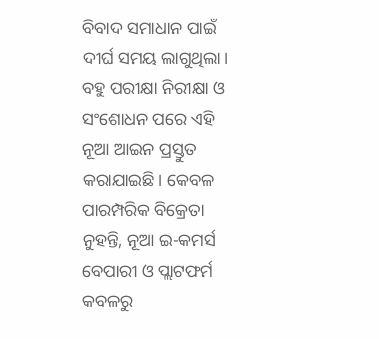ବିବାଦ ସମାଧାନ ପାଇଁ ଦୀର୍ଘ ସମୟ ଲାଗୁଥିଲା। ବହୁ ପରୀକ୍ଷା ନିରୀକ୍ଷା ଓ ସଂଶୋଧନ ପରେ ଏହି ନୂଆ ଆଇନ ପ୍ରସ୍ତୁତ କରାଯାଇଛି। କେବଳ ପାରମ୍ପରିକ ବିକ୍ରେତା ନୁହନ୍ତି, ନୂଆ ଇ-କମର୍ସ ବେପାରୀ ଓ ପ୍ଲାଟଫର୍ମ କବଳରୁ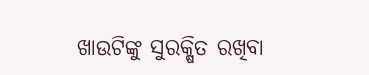ଖାଉଟିଙ୍କୁ ସୁରକ୍ଷିତ ରଖିବା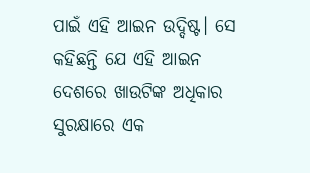ପାଇଁ ଏହି ଆଇନ ଉଦ୍ଦିଷ୍ଟ। ସେ କହିଛନ୍ତି ଯେ ଏହି ଆଇନ ଦେଶରେ ଖାଉଟିଙ୍କ ଅଧିକାର ସୁରକ୍ଷାରେ ଏକ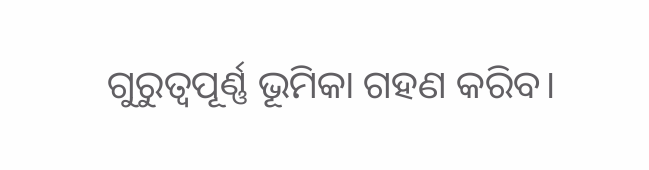ଗୁରୁତ୍ୱପୂର୍ଣ୍ଣ ଭୂମିକା ଗହଣ କରିବ।